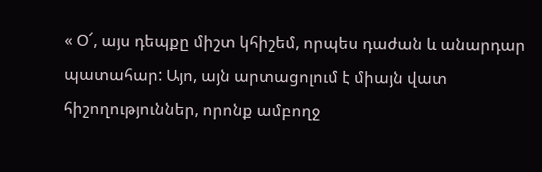« Օ՜, այս դեպքը միշտ կհիշեմ, որպես դաժան և անարդար պատահար: Այո, այն արտացոլում է միայն վատ հիշողություններ, որոնք ամբողջ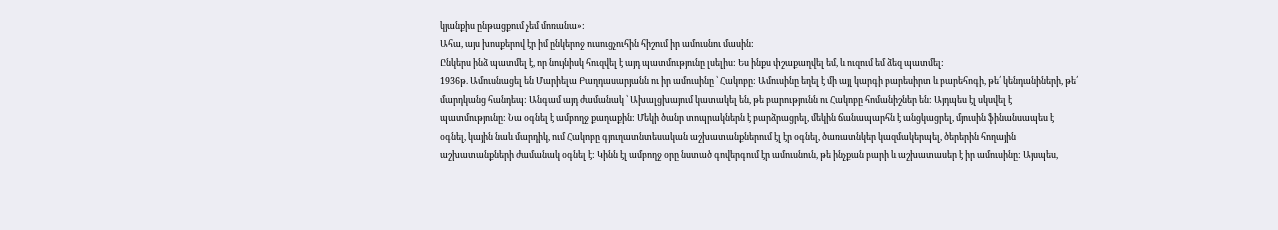կյանքիս ընթացքում չեմ մոռանա»:
Ահա, այս խոսքերով էր իմ ընկերոջ ուսուցչուհին հիշում իր ամուսնու մասին:
Ընկերս ինձ պատմել է, որ նույնիսկ հուզվել է այդ պատմությունը լսելիս: Ես ինքս փշաքաղվել եմ, և ուզում եմ ձեզ պատմել:
1936թ. Ամուսնացել են Մարիելա Բաղդասարյանն ու իր ամուսինը ՝ Հակոբը: Ամուսինը եղել է մի այլ կարգի բարեսիրտ և բարեհոգի, թե՛ կենդանիների, թե՛ մարդկանց հանդեպ: Անգամ այդ ժամանակ ՝ Ախալցխայում կատակել են, թե բարությունն ու Հակոբը հոմանիշներ են: Այդպես էլ սկսվել է պատմությունը: Նա օգնել է ամբողջ քաղաքին: Մեկի ծանր տոպրակներն է բարձրացրել, մեկին ճանապարհն է անցկացրել, մյուսին ֆինանսապես է օգնել, կային նաև մարդիկ, ում Հակոբը գյուղատնտեսական աշխատանքներում էլ էր օգնել, ծառատնկեր կազմակերպել, ծերերին հողային աշխատանքների ժամանակ օգնել է: Կինն էլ ամբողջ օրը նստած գովերգում էր ամուսնուն, թե ինչքան բարի և աշխատասեր է իր ամուսինը: Այսպես,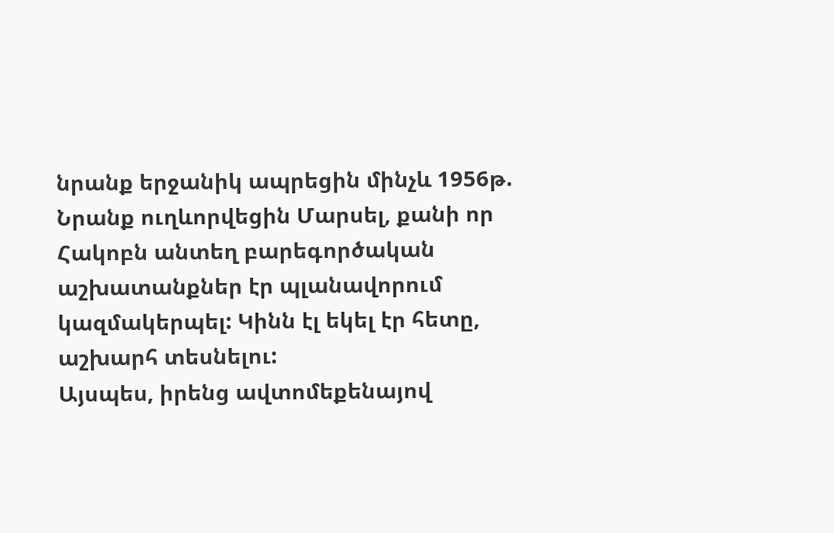նրանք երջանիկ ապրեցին մինչև 1956թ. Նրանք ուղևորվեցին Մարսել, քանի որ Հակոբն անտեղ բարեգործական աշխատանքներ էր պլանավորում կազմակերպել: Կինն էլ եկել էր հետը, աշխարհ տեսնելու:
Այսպես, իրենց ավտոմեքենայով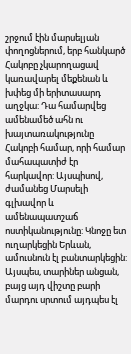շրջում էին մարսելյան փողոցներում, երբ հանկարծ Հակոբը չկարողացավ կառավարել մեքենան և խփեց մի երիտասարդ աղջկա: Դա համարվեց ամենամեծ ահն ու խայտառակությունը Հակոբի համար, որի համար մահապատիժ էր հարկավոր: Այսպիսով, ժամանեց Մարսելի գլխավոր և ամենապատշաճ ոստիկանությունը: Կնոջը ետ ուղարկեցին Երևան, ամուսնուն էլ բանտարկեցին: Այսպես, տարիներ անցան, բայց այդ վիշտը բարի մարդու սրտում այդպես էլ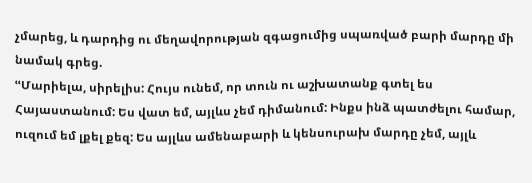չմարեց, և դարդից ու մեղավորության զգացումից սպառված բարի մարդը մի նամակ գրեց.
ՙՙՄարիելա, սիրելիս: Հույս ունեմ, որ տուն ու աշխատանք գտել ես Հայաստանում: Ես վատ եմ, այլևս չեմ դիմանում: Ինքս ինձ պատժելու համար, ուզում եմ լքել քեզ: Ես այլևս ամենաբարի և կենսուրախ մարդը չեմ, այլև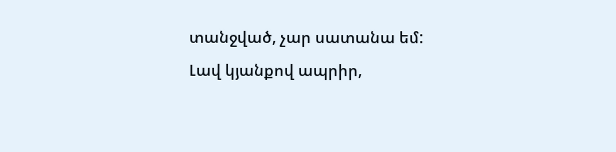տանջված, չար սատանա եմ: Լավ կյանքով ապրիր,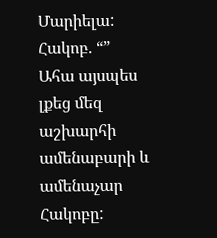Մարիելա:
Հակոբ. “”
Ահա այսպես լքեց մեզ աշխարհի ամենաբարի և ամենաչար Հակոբը: